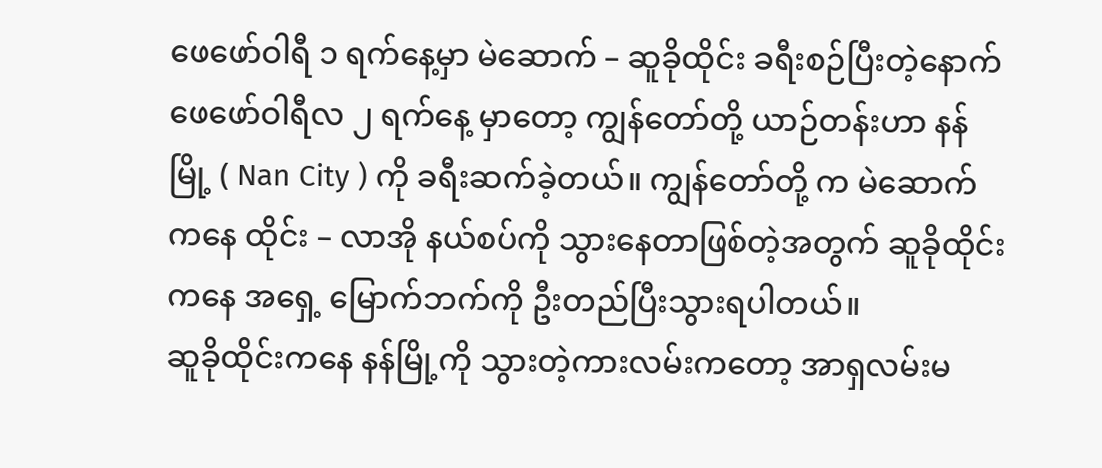ဖေဖော်ဝါရီ ၁ ရက်နေ့မှာ မဲဆောက် – ဆူခိုထိုင်း ခရီးစဉ်ပြီးတဲ့နောက် ဖေဖော်ဝါရီလ ၂ ရက်နေ့ မှာတော့ ကျွန်တော်တို့ ယာဉ်တန်းဟာ နန်မြို့ ( Nan City ) ကို ခရီးဆက်ခဲ့တယ်။ ကျွန်တော်တို့ က မဲဆောက် ကနေ ထိုင်း – လာအို နယ်စပ်ကို သွားနေတာဖြစ်တဲ့အတွက် ဆူခိုထိုင်းကနေ အရှေ့ မြောက်ဘက်ကို ဦးတည်ပြီးသွားရပါတယ်။
ဆူခိုထိုင်းကနေ နန်မြို့ကို သွားတဲ့ကားလမ်းကတော့ အာရှလမ်းမ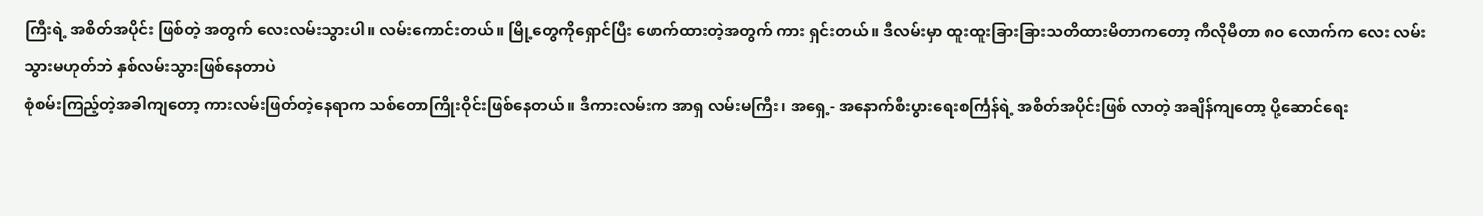ကြီးရဲ့ အစိတ်အပိုင်း ဖြစ်တဲ့ အတွက် လေးလမ်းသွားပါ။ လမ်းကောင်းတယ်။ မြို့တွေကိုရှောင်ပြီး ဖောက်ထားတဲ့အတွက် ကား ရှင်းတယ်။ ဒီလမ်းမှာ ထူးထူးခြားခြားသတိထားမိတာကတော့ ကီလိုမီတာ ၈၀ လောက်က လေး လမ်းသွားမဟုတ်ဘဲ နှစ်လမ်းသွားဖြစ်နေတာပဲ
စုံစမ်းကြည့်တဲ့အခါကျတော့ ကားလမ်းဖြတ်တဲ့နေရာက သစ်တောကြိုးဝိုင်းဖြစ်နေတယ်။ ဒီကားလမ်းက အာရှ လမ်းမကြီး၊ အရှေ့- အနောက်စီးပွားရေးစင်္ကြန်ရဲ့ အစိတ်အပိုင်းဖြစ် လာတဲ့ အချိန်ကျတော့ ပို့ဆောင်ရေး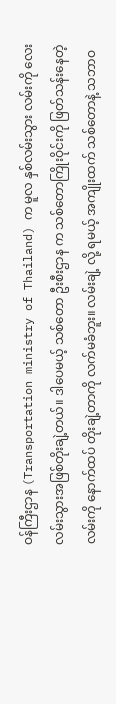ဝန်ကြီးဌာန (Transportation ministry of Thailand) က မူလ နှစ်လမ်းသွား လမ်းကို လေးလမ်းသွားအဖြစ်တိုးချဲ့တယ်။ ဒါပေမယ့် သစ်တော ဦးစီးဌာန က သစ်တောကြိုးဝိုင်းကို ဖြတ်သန်းနေတဲ့ လမ်းကို နောက်ထပ် တိုးချဲ့တာကို လက်မခံဘူး။ လမ်းချဲ့ လို့ ရမယ့် အကျိုးထက် သစ်တောနဲ့ သဘာဝ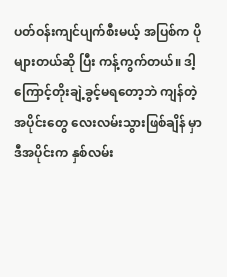ပတ်ဝန်းကျင်ပျက်စီးမယ့် အပြစ်က ပိုများတယ်ဆို ပြီး ကန့်ကွက်တယ်။ ဒါ့ကြောင့်တိုးချဲ့ခွင့်မရတော့ဘဲ ကျန်တဲ့အပိုင်းတွေ လေးလမ်းသွားဖြစ်ချိန် မှာ ဒီအပိုင်းက နှစ်လမ်း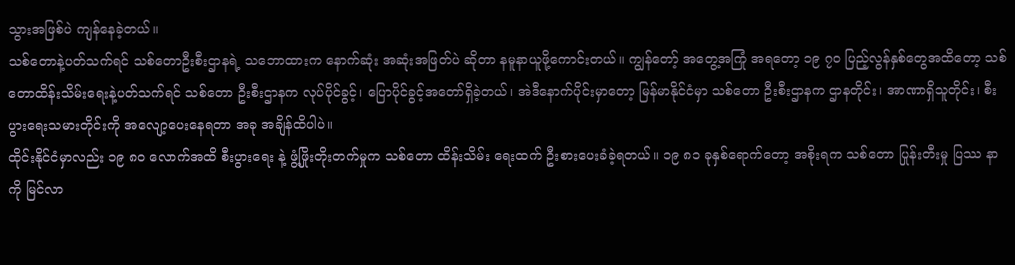သွားအဖြစ်ပဲ ကျန်နေခဲ့တယ်။
သစ်တောနဲ့ပတ်သက်ရင် သစ်တောဦးစီးဌာနရဲ့ သဘောထားက နောက်ဆုံး အဆုံးအဖြတ်ပဲ ဆိုတာ နမူနာယူဖို့ကောင်းတယ်။ ကျွန်တော့် အတွေ့အကြုံ အရတော့ ၁၉ ၇၀ ပြည့်လွန်နှစ်တွေအထိတော့ သစ်တောထိန်းသိမ်းရေးနဲ့ပတ်သက်ရင် သစ်တော ဦးစီးဌာနက လုပ်ပိုင်ခွင့်၊ ပြောပိုင်ခွင့်အတော်ရှိခဲ့တယ်၊ အဲဒီနောက်ပိုင်းမှာတော့ မြန်မာနိုင်ငံမှာ သစ်တော ဦးစီးဌာနက ဌာနတိုင်း၊ အာဏာရှိသူတိုင်း၊ စီးပွားရေးသမားတိုင်းကို အလျော့ပေးနေရတာ အခု အချိန်ထိပါပဲ။
ထိုင်းနိုင်ငံမှာလည်း ၁၉ ၈၀ လောက်အထိ စီးပွားရေး နဲ့ ဖွံ့ဖြိုးတိုးတက်မှုက သစ်တော ထိန်းသိမ်း ရေးထက် ဦးစားပေးခံခဲ့ရတယ်။ ၁၉ ၈၁ ခုနှစ်ရောက်တော့ အစိုးရက သစ်တော ပြုန်းတီးမှု ပြဿ နာကို မြင်လာ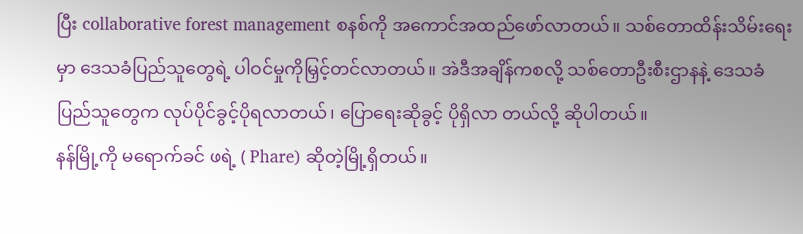ပြီး collaborative forest management စနစ်ကို အကောင်အထည်ဖော်လာတယ်။ သစ်တောထိန်းသိမ်းရေးမှာ ဒေသခံပြည်သူတွေရဲ့ ပါဝင်မှုကိုမြှင့်တင်လာတယ်။ အဲဒီအချိန်ကစလို့ သစ်တောဦးစီးဌာနနဲ့ ဒေသခံပြည်သူတွေက လုပ်ပိုင်ခွင့်ပိုရလာတယ်၊ ပြောရေးဆိုခွင့် ပိုရှိလာ တယ်လို့ ဆိုပါတယ်။
နန်မြို့ကို မရောက်ခင် ဖရဲ့ ( Phare) ဆိုတဲ့မြို့ရှိတယ်။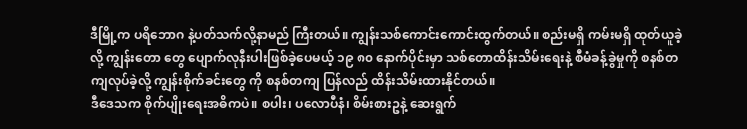ဒီမြို့က ပရိဘောဂ နဲ့ပတ်သက်လို့နာမည် ကြီးတယ်။ ကျွန်းသစ်ကောင်းကောင်းထွက်တယ်။ စည်းမရှိ ကမ်းမရှိ ထုတ်ယူခဲ့လို့ ကျွန်းတော တွေ ပျောက်လုနီးပါးဖြစ်ခဲ့ပေမယ့် ၁၉ ၈၀ နောက်ပိုင်းမှာ သစ်တောထိန်းသိမ်းရေးနဲ့ စီမံခန့်ခွဲမှုကို စနစ်တကျလုပ်ခဲ့လို့ ကျွန်းစိုက်ခင်းတွေ ကို စနစ်တကျ ပြန်လည် ထိန်းသိမ်းထားနိုင်တယ်။
ဒီဒေသက စိုက်ပျိုးရေးအဓိကပဲ။ စပါး၊ ပလောပီနံ၊ စိမ်းစားဥနဲ့ ဆေးရွက်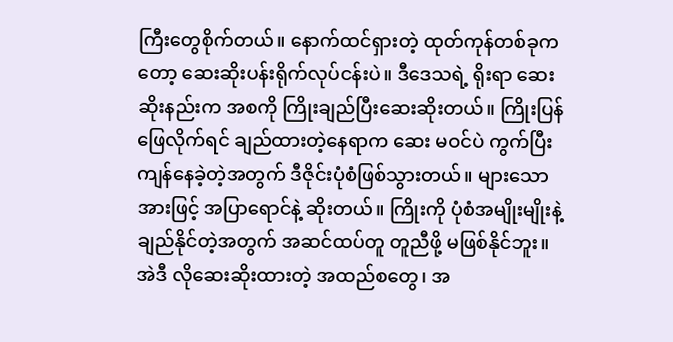ကြီးတွေစိုက်တယ်။ နောက်ထင်ရှားတဲ့ ထုတ်ကုန်တစ်ခုကတော့ ဆေးဆိုးပန်းရိုက်လုပ်ငန်းပဲ။ ဒီဒေသရဲ့ ရိုးရာ ဆေး ဆိုးနည်းက အစကို ကြိုးချည်ပြီးဆေးဆိုးတယ်။ ကြိုးပြန်ဖြေလိုက်ရင် ချည်ထားတဲ့နေရာက ဆေး မဝင်ပဲ ကွက်ပြီးကျန်နေခဲ့တဲ့အတွက် ဒီဇိုင်းပုံစံဖြစ်သွားတယ်။ များသောအားဖြင့် အပြာရောင်နဲ့ ဆိုးတယ်။ ကြိုးကို ပုံစံအမျိုးမျိုးနဲ့ချည်နိုင်တဲ့အတွက် အဆင်ထပ်တူ တူညီဖို့ မဖြစ်နိုင်ဘူး။ အဲဒီ လိုဆေးဆိုးထားတဲ့ အထည်စတွေ၊ အ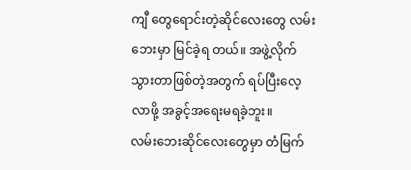ကျီ တွေရောင်းတဲ့ဆိုင်လေးတွေ လမ်းဘေးမှာ မြင်ခဲ့ရ တယ်။ အဖွဲ့လိုက်သွားတာဖြစ်တဲ့အတွက် ရပ်ပြီးလေ့လာဖို့ အခွင့်အရေးမရခဲ့ဘူး။
လမ်းဘေးဆိုင်လေးတွေမှာ တံမြက်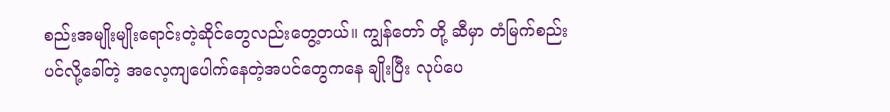စည်းအမျိုးမျိုးရောင်းတဲ့ဆိုင်တွေလည်းတွေ့တယ်။ ကျွန်တော် တို့ ဆီမှာ တံမြက်စည်းပင်လို့ခေါ်တဲ့ အလေ့ကျပေါက်နေတဲ့အပင်တွေကနေ ချိုးပြီး လုပ်ပေ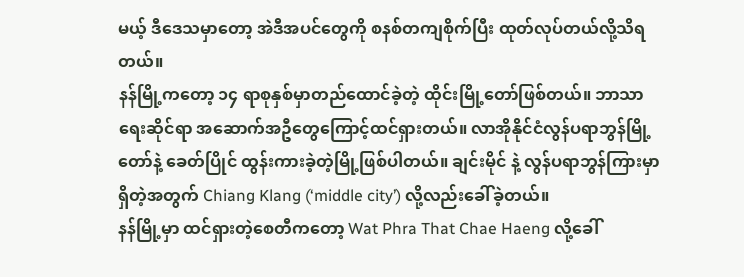မယ့် ဒီဒေသမှာတော့ အဲဒီအပင်တွေကို စနစ်တကျစိုက်ပြီး ထုတ်လုပ်တယ်လို့သိရတယ်။
နန်မြို့ကတော့ ၁၄ ရာစုနှစ်မှာတည်ထောင်ခဲ့တဲ့ ထိုင်းမြို့တော်ဖြစ်တယ်။ ဘာသာရေးဆိုင်ရာ အဆောက်အဦတွေကြောင့်ထင်ရှားတယ်။ လာအိုနိုင်ငံလွန်ပရာဘွန်မြို့တော်နဲ့ ခေတ်ပြိုင် ထွန်းကားခဲ့တဲ့မြို့ဖြစ်ပါတယ်။ ချင်းမိုင် နဲ့ လွန်ပရာဘွန်ကြားမှာရှိတဲ့အတွက် Chiang Klang (‘middle city’) လို့လည်းခေါ်ခဲ့တယ်။
နန်မြို့မှာ ထင်ရှားတဲ့စေတီကတော့ Wat Phra That Chae Haeng လို့ခေါ်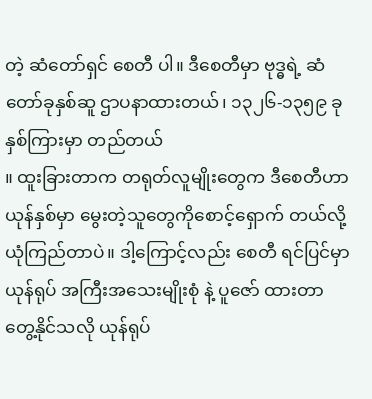တဲ့ ဆံတော်ရှင် စေတီ ပါ။ ဒီစေတီမှာ ဗုဒ္ဓရဲ့ ဆံတော်ခုနှစ်ဆူ ဌာပနာထားတယ်၊ ၁၃၂၆-၁၃၅၉ ခုနှစ်ကြားမှာ တည်တယ်
။ ထူးခြားတာက တရုတ်လူမျိုးတွေက ဒီစေတီဟာ ယုန်နှစ်မှာ မွေးတဲ့သူတွေကိုစောင့်ရှောက် တယ်လို့ ယုံကြည်တာပဲ။ ဒါ့ကြောင့်လည်း စေတီ ရင်ပြင်မှာ ယုန်ရုပ် အကြီးအသေးမျိုးစုံ နဲ့ ပူဇော် ထားတာတွေ့နိုင်သလို ယုန်ရုပ်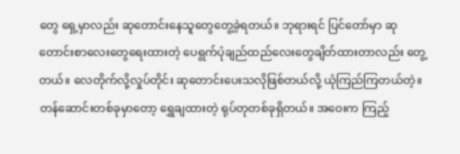တွေ ရှေ့မှာလည်း ဆုတောင်းနေသူတွေတွေ့ခဲ့ရတယ်။ ဘုရားရင် ပြင်တော်မှာ ဆုတောင်းစာလေးတွေရေးထားတဲ့ ပေရွက်ပုံချည်ထည်လေးတွေချိတ်ထားတာလည်း တွေ့တယ်။ လေတိုက်လို့လှုပ်တိုင်း ဆုတောင်းပေးသလိုဖြစ်တယ်လို့ ယုံကြည်ကြတယ်တဲ့။
တန်ဆောင်းတစ်ခုမှာတော့ ရွှေချထားတဲ့ ရုပ်တုတစ်ခုရှိတယ်။ အဝေးက ကြည့်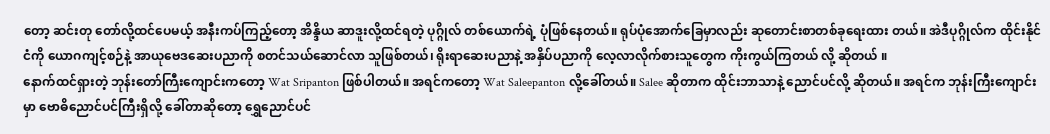တော့ ဆင်းတု တော်လို့ထင်ပေမယ့် အနီးကပ်ကြည့်တော့ အိန္ဒိယ ဆာဒူးလို့ထင်ရတဲ့ ပုဂ္ဂိုလ် တစ်ယောက်ရဲ့ ပုံဖြစ်နေတယ်။ ရုပ်ပုံအောက်ခြေမှာလည်း ဆုတောင်းစာတစ်ခုရေးထား တယ်။ အဲဒီပုဂ္ဂိုလ်က ထိုင်းနိုင်ငံကို ယောဂကျင့်စဉ်နဲ့ အာယုဗေဒဆေးပညာကို စတင်သယ်ဆောင်လာ သူဖြစ်တယ်၊ ရိုးရာဆေးပညာနဲ့ အနှိပ်ပညာကို လေ့လာလိုက်စားသူတွေက ကိုးကွယ်ကြတယ် လို့ ဆိုတယ် ။
နောက်ထင်ရှားတဲ့ ဘုန်းတော်ကြီးကျောင်းကတော့ Wat Sripanton ဖြစ်ပါတယ်။ အရင်ကတော့ Wat Saleepanton လို့ခေါ်တယ်။ Salee ဆိုတာက ထိုင်းဘာသာနဲ့ ညောင်ပင်လို့ ဆိုတယ်။ အရင်က ဘုန်းကြီးကျောင်းမှာ ဗောဓိညောင်ပင်ကြီးရှိလို့ ခေါ်တာဆိုတော့ ရွှေညောင်ပင်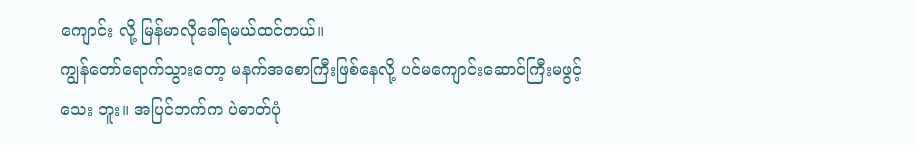ကျောင်း လို့ မြန်မာလိုခေါ်ရမယ်ထင်တယ်။
ကျွန်တော်ရောက်သွားတော့ မနက်အစောကြီးဖြစ်နေလို့ ပင်မကျောင်းဆောင်ကြီးမဖွင့်သေး ဘူး။ အပြင်ဘက်က ပဲဓာတ်ပုံ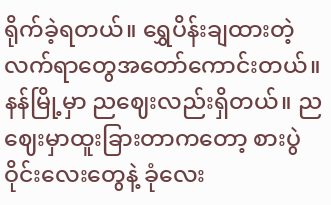ရိုက်ခဲ့ရတယ်။ ရွှေပိန်းချထားတဲ့လက်ရာတွေအတော်ကောင်းတယ်။
နန်မြို့မှာ ညဈေးလည်းရှိတယ်။ ညဈေးမှာထူးခြားတာကတော့ စားပွဲဝိုင်းလေးတွေနဲ့ ခုံလေး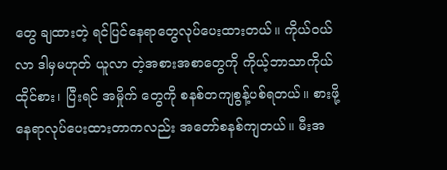တွေ ချထားတဲ့ ရင်ပြင်နေရာတွေလုပ်ပေးထားတယ်။ ကိုယ်ဝယ်လာ ဒါမှမဟုတ် ယူလာ တဲ့အစားအစာတွေကို ကိုယ့်ဘာသာကိုယ်ထိုင်စား၊ ပြီးရင် အမှိုက် တွေကို စနစ်တကျစွန့်ပစ်ရတယ်။ စားဖို့နေရာလုပ်ပေးထားတာကလည်း အတော်စနစ်ကျတယ်။ မီးအ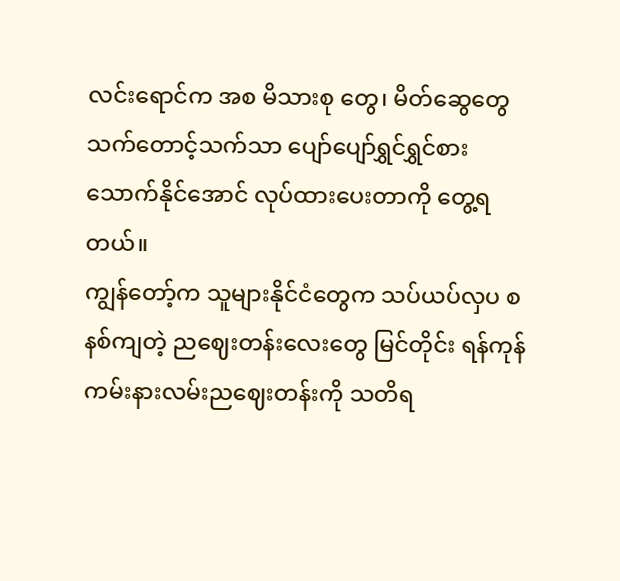လင်းရောင်က အစ မိသားစု တွေ၊ မိတ်ဆွေတွေ သက်တောင့်သက်သာ ပျော်ပျော်ရွှင်ရွှင်စားသောက်နိုင်အောင် လုပ်ထားပေးတာကို တွေ့ရတယ်။
ကျွန်တော့်က သူများနိုင်ငံတွေက သပ်ယပ်လှပ စနစ်ကျတဲ့ ညဈေးတန်းလေးတွေ မြင်တိုင်း ရန်ကုန် ကမ်းနားလမ်းညဈေးတန်းကို သတိရ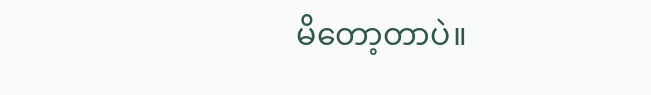မိတော့တာပဲ။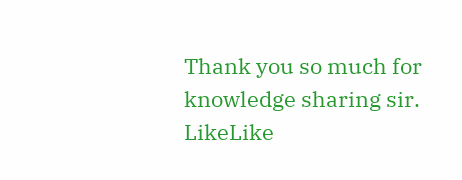Thank you so much for knowledge sharing sir.
LikeLike